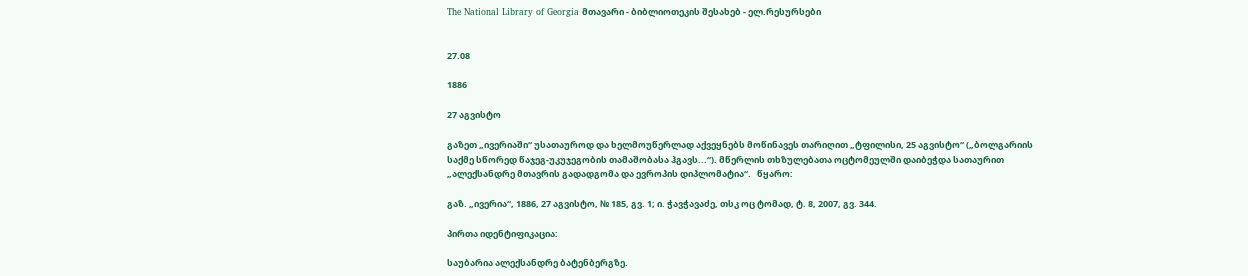The National Library of Georgia მთავარი - ბიბლიოთეკის შესახებ - ელ.რესურსები


27.08

1886

27 აგვისტო

გაზეთ „ივერიაში“ უსათაუროდ და ხელმოუწერლად აქვეყნებს მოწინავეს თარიღით „ტფილისი, 25 აგვისტო“ („ბოლგარიის საქმე სწორედ წაჯეგ-უკუჯეგობის თამაშობასა ჰგავს...“). მწერლის თხზულებათა ოცტომეულში დაიბეჭდა სათაურით „ალექსანდრე მთავრის გადადგომა და ევროპის დიპლომატია“.   წყარო:

გაზ. „ივერია“, 1886, 27 აგვისტო, № 185, გვ. 1; ი. ჭავჭავაძე, თსკ ოც ტომად, ტ. 8, 2007, გვ. 344.

პირთა იდენტიფიკაცია:

საუბარია ალექსანდრე ბატენბერგზე.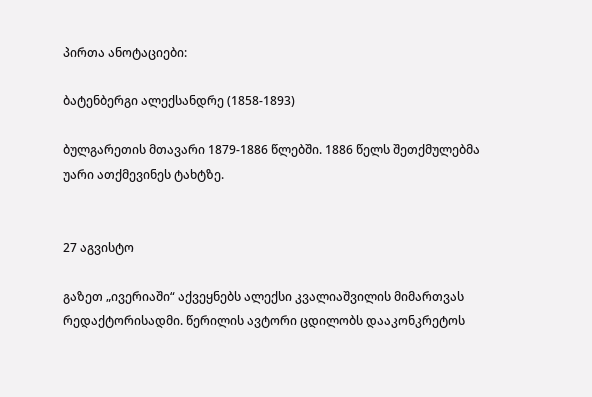პირთა ანოტაციები:

ბატენბერგი ალექსანდრე (1858-1893)

ბულგარეთის მთავარი 1879-1886 წლებში. 1886 წელს შეთქმულებმა უარი ათქმევინეს ტახტზე.


27 აგვისტო

გაზეთ „ივერიაში“ აქვეყნებს ალექსი კვალიაშვილის მიმართვას რედაქტორისადმი. წერილის ავტორი ცდილობს დააკონკრეტოს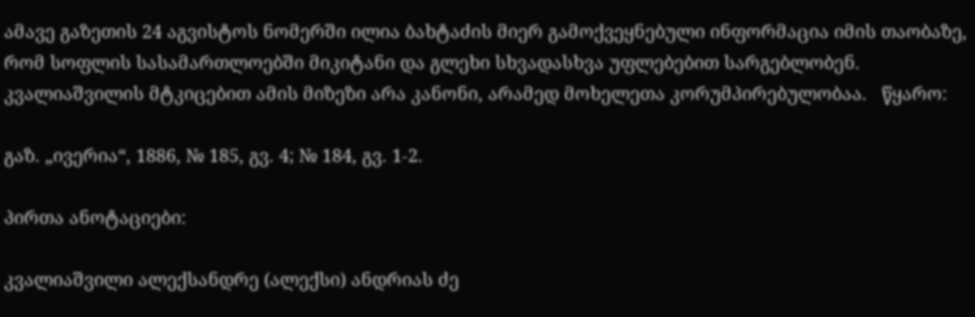ამავე გაზეთის 24 აგვისტოს ნომერში ილია ბახტაძის მიერ გამოქვეყნებული ინფორმაცია იმის თაობაზე, რომ სოფლის სასამართლოებში მიკიტანი და გლეხი სხვადასხვა უფლებებით სარგებლობენ. კვალიაშვილის მტკიცებით ამის მიზეზი არა კანონი, არამედ მოხელეთა კორუმპირებულობაა.   წყარო:

გაზ. „ივერია“, 1886, № 185, გვ. 4; № 184, გვ. 1-2.

პირთა ანოტაციები:

კვალიაშვილი ალექსანდრე (ალექსი) ანდრიას ძე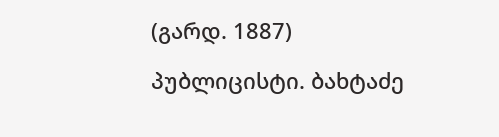(გარდ. 1887)

პუბლიცისტი. ბახტაძე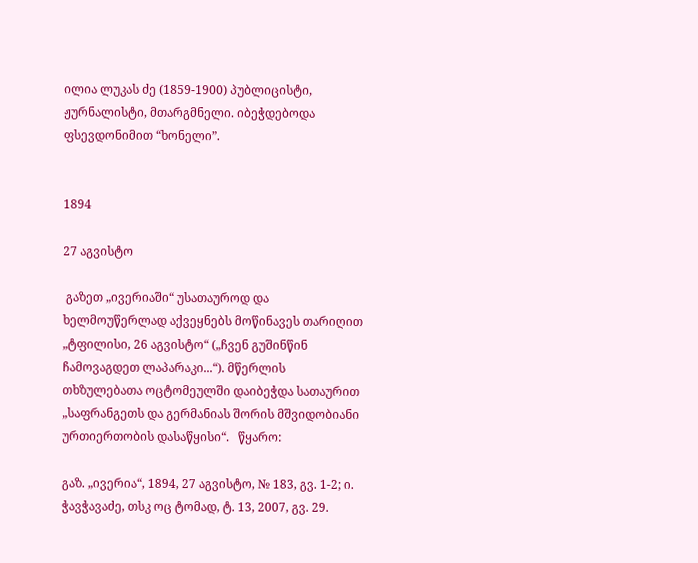ილია ლუკას ძე (1859-1900) პუბლიცისტი, ჟურნალისტი, მთარგმნელი. იბეჭდებოდა ფსევდონიმით “ხონელი”.


1894

27 აგვისტო

 გაზეთ „ივერიაში“ უსათაუროდ და ხელმოუწერლად აქვეყნებს მოწინავეს თარიღით „ტფილისი, 26 აგვისტო“ („ჩვენ გუშინწინ ჩამოვაგდეთ ლაპარაკი...“). მწერლის თხზულებათა ოცტომეულში დაიბეჭდა სათაურით „საფრანგეთს და გერმანიას შორის მშვიდობიანი ურთიერთობის დასაწყისი“.   წყარო:

გაზ. „ივერია“, 1894, 27 აგვისტო, № 183, გვ. 1-2; ი. ჭავჭავაძე, თსკ ოც ტომად, ტ. 13, 2007, გვ. 29.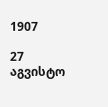1907

27 აგვისტო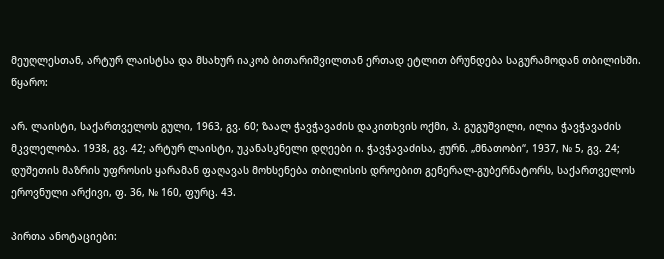მეუღლესთან, არტურ ლაისტსა და მსახურ იაკობ ბითარიშვილთან ერთად ეტლით ბრუნდება საგურამოდან თბილისში.   წყარო:

არ. ლაისტი, საქართველოს გული, 1963, გვ. 60; ზაალ ჭავჭავაძის დაკითხვის ოქმი, პ. გუგუშვილი, ილია ჭავჭავაძის მკვლელობა. 1938, გვ. 42; არტურ ლაისტი, უკანასკნელი დღეები ი. ჭავჭავაძისა, ჟურნ. „მნათობი“, 1937, № 5, გვ. 24; დუშეთის მაზრის უფროსის ყარამან ფაღავას მოხსენება თბილისის დროებით გენერალ-გუბერნატორს, საქართველოს ეროვნული არქივი, ფ. 36, № 160, ფურც. 43.

პირთა ანოტაციები: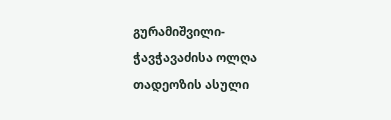გურამიშვილი-ჭავჭავაძისა ოლღა თადეოზის ასული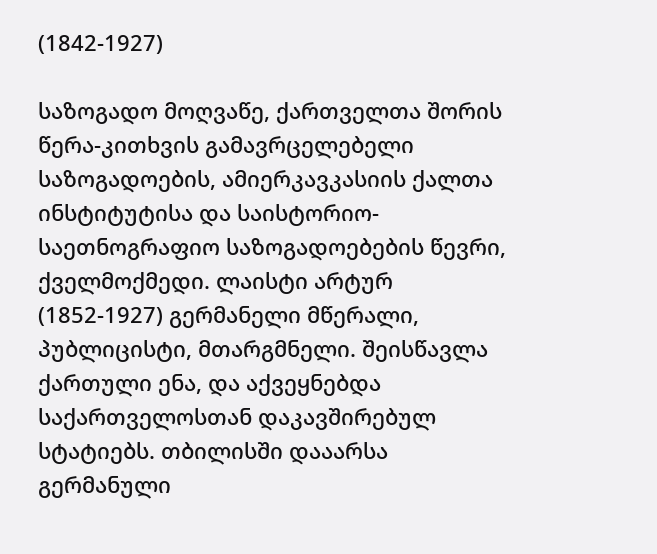(1842-1927)

საზოგადო მოღვაწე, ქართველთა შორის წერა-კითხვის გამავრცელებელი საზოგადოების, ამიერკავკასიის ქალთა ინსტიტუტისა და საისტორიო-საეთნოგრაფიო საზოგადოებების წევრი, ქველმოქმედი. ლაისტი არტურ (1852-1927) გერმანელი მწერალი, პუბლიცისტი, მთარგმნელი. შეისწავლა ქართული ენა, და აქვეყნებდა საქართველოსთან დაკავშირებულ სტატიებს. თბილისში დააარსა გერმანული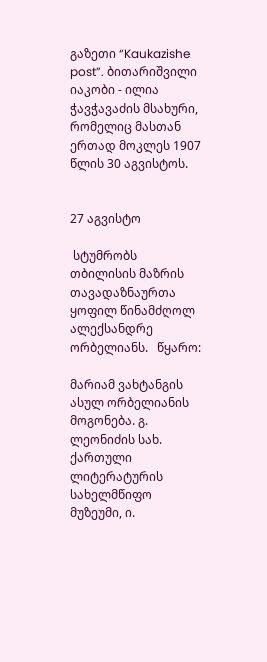გაზეთი “Kaukazishe post”. ბითარიშვილი იაკობი - ილია ჭავჭავაძის მსახური, რომელიც მასთან ერთად მოკლეს 1907 წლის 30 აგვისტოს.


27 აგვისტო

 სტუმრობს თბილისის მაზრის თავადაზნაურთა ყოფილ წინამძღოლ ალექსანდრე ორბელიანს.   წყარო:

მარიამ ვახტანგის ასულ ორბელიანის მოგონება. გ. ლეონიძის სახ. ქართული ლიტერატურის სახელმწიფო მუზეუმი, ი.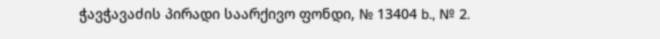ჭავჭავაძის პირადი საარქივო ფონდი, № 13404 b., № 2.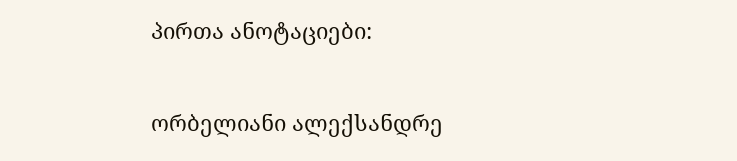პირთა ანოტაციები:

ორბელიანი ალექსანდრე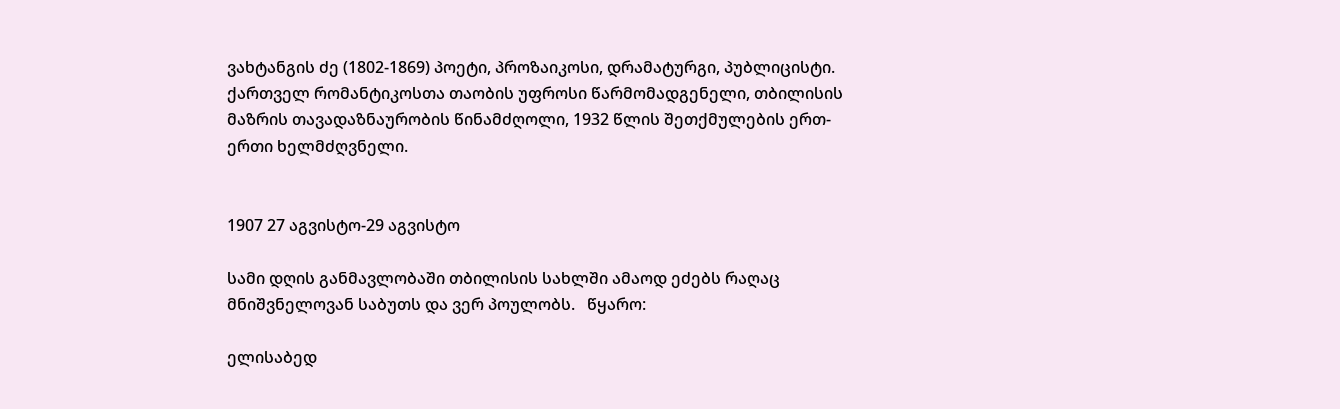ვახტანგის ძე (1802-1869) პოეტი, პროზაიკოსი, დრამატურგი, პუბლიცისტი. ქართველ რომანტიკოსთა თაობის უფროსი წარმომადგენელი, თბილისის მაზრის თავადაზნაურობის წინამძღოლი, 1932 წლის შეთქმულების ერთ-ერთი ხელმძღვნელი.


1907 27 აგვისტო-29 აგვისტო

სამი დღის განმავლობაში თბილისის სახლში ამაოდ ეძებს რაღაც მნიშვნელოვან საბუთს და ვერ პოულობს.   წყარო:

ელისაბედ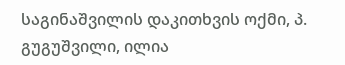საგინაშვილის დაკითხვის ოქმი, პ. გუგუშვილი, ილია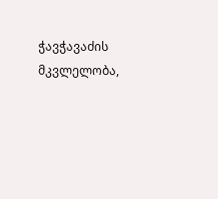ჭავჭავაძის მკვლელობა,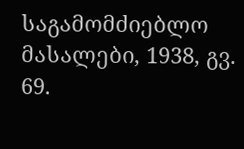საგამომძიებლო მასალები, 1938, გვ. 69.